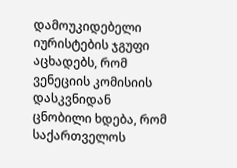დამოუკიდებელი იურისტების ჯგუფი აცხადებს, რომ ვენეციის კომისიის დასკვნიდან ცნობილი ხდება, რომ საქართველოს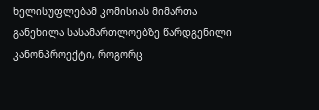ხელისუფლებამ კომისიას მიმართა განეხილა სასამართლოებზე წარდგენილი კანონპროექტი, როგორც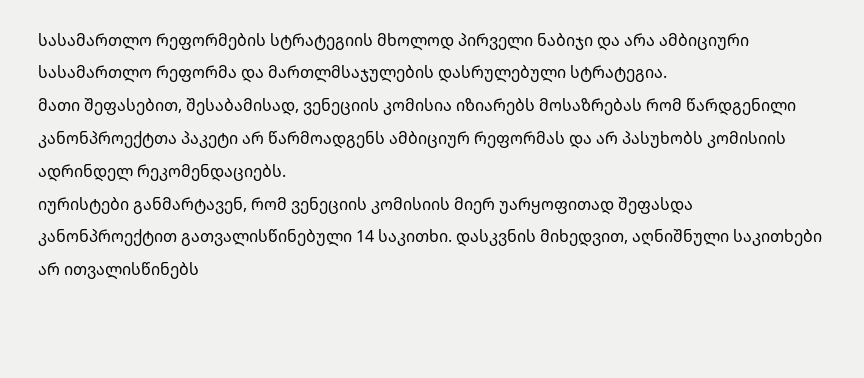სასამართლო რეფორმების სტრატეგიის მხოლოდ პირველი ნაბიჯი და არა ამბიციური სასამართლო რეფორმა და მართლმსაჯულების დასრულებული სტრატეგია.
მათი შეფასებით, შესაბამისად, ვენეციის კომისია იზიარებს მოსაზრებას რომ წარდგენილი კანონპროექტთა პაკეტი არ წარმოადგენს ამბიციურ რეფორმას და არ პასუხობს კომისიის ადრინდელ რეკომენდაციებს.
იურისტები განმარტავენ, რომ ვენეციის კომისიის მიერ უარყოფითად შეფასდა კანონპროექტით გათვალისწინებული 14 საკითხი. დასკვნის მიხედვით, აღნიშნული საკითხები არ ითვალისწინებს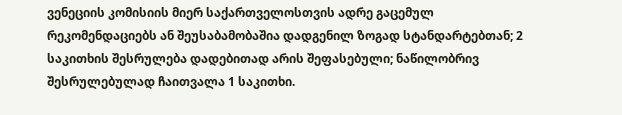ვენეციის კომისიის მიერ საქართველოსთვის ადრე გაცემულ რეკომენდაციებს ან შეუსაბამობაშია დადგენილ ზოგად სტანდარტებთან; 2 საკითხის შესრულება დადებითად არის შეფასებული; ნაწილობრივ შესრულებულად ჩაითვალა 1 საკითხი.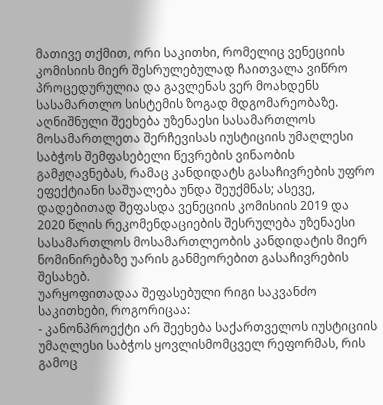მათივე თქმით, ორი საკითხი, რომელიც ვენეციის კომისიის მიერ შესრულებულად ჩაითვალა ვიწრო პროცედურულია და გავლენას ვერ მოახდენს სასამართლო სისტემის ზოგად მდგომარეობაზე. აღნიშნული შეეხება უზენაესი სასამართლოს მოსამართლეთა შერჩევისას იუსტიციის უმაღლესი საბჭოს შემფასებელი წევრების ვინაობის გამჟღავნებას, რამაც კანდიდატს გასაჩივრების უფრო ეფექტიანი საშუალება უნდა შეუქმნას; ასევე, დადებითად შეფასდა ვენეციის კომისიის 2019 და 2020 წლის რეკომენდაციების შესრულება უზენაესი სასამართლოს მოსამართლეობის კანდიდატის მიერ ნომინირებაზე უარის განმეორებით გასაჩივრების შესახებ.
უარყოფითადაა შეფასებული რიგი საკვანძო საკითხები, როგორიცაა:
- კანონპროექტი არ შეეხება საქართველოს იუსტიციის უმაღლესი საბჭოს ყოვლისმომცველ რეფორმას, რის გამოც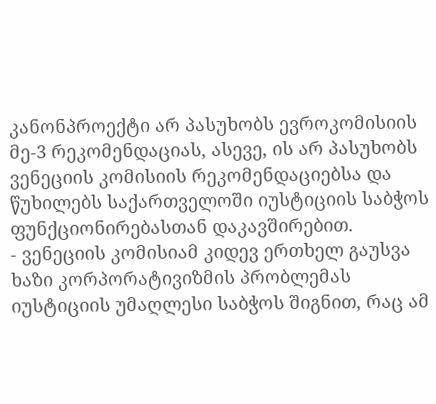კანონპროექტი არ პასუხობს ევროკომისიის მე-3 რეკომენდაციას, ასევე, ის არ პასუხობს ვენეციის კომისიის რეკომენდაციებსა და წუხილებს საქართველოში იუსტიციის საბჭოს ფუნქციონირებასთან დაკავშირებით.
- ვენეციის კომისიამ კიდევ ერთხელ გაუსვა ხაზი კორპორატივიზმის პრობლემას იუსტიციის უმაღლესი საბჭოს შიგნით, რაც ამ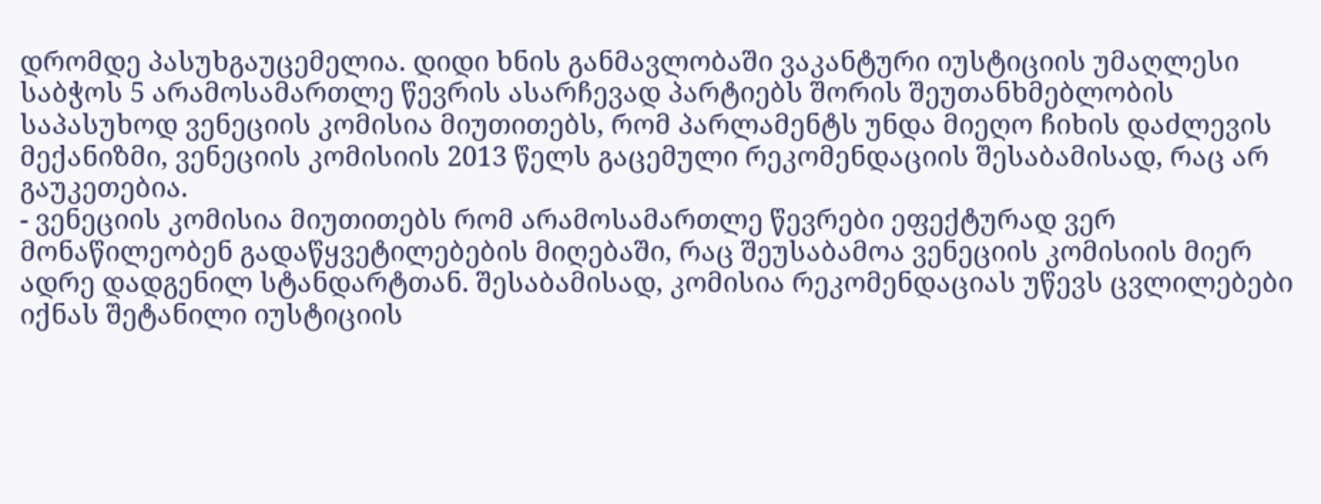დრომდე პასუხგაუცემელია. დიდი ხნის განმავლობაში ვაკანტური იუსტიციის უმაღლესი საბჭოს 5 არამოსამართლე წევრის ასარჩევად პარტიებს შორის შეუთანხმებლობის საპასუხოდ ვენეციის კომისია მიუთითებს, რომ პარლამენტს უნდა მიეღო ჩიხის დაძლევის მექანიზმი, ვენეციის კომისიის 2013 წელს გაცემული რეკომენდაციის შესაბამისად, რაც არ გაუკეთებია.
- ვენეციის კომისია მიუთითებს რომ არამოსამართლე წევრები ეფექტურად ვერ მონაწილეობენ გადაწყვეტილებების მიღებაში, რაც შეუსაბამოა ვენეციის კომისიის მიერ ადრე დადგენილ სტანდარტთან. შესაბამისად, კომისია რეკომენდაციას უწევს ცვლილებები იქნას შეტანილი იუსტიციის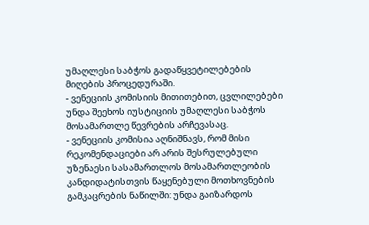უმაღლესი საბჭოს გადაწყვეტილებების მიღების პროცედურაში.
- ვენეციის კომისიის მითითებით, ცვლილებები უნდა შეეხოს იუსტიციის უმაღლესი საბჭოს მოსამართლე წევრების არჩევასაც.
- ვენეციის კომისია აღნიშნავს, რომ მისი რეკომენდაციები არ არის შესრულებული უზენაესი სასამართლოს მოსამართლეობის კანდიდატისთვის წაყენებული მოთხოვნების გამკაცრების ნაწილში: უნდა გაიზარდოს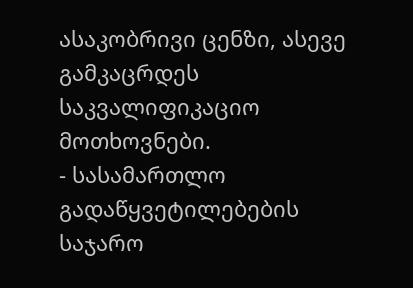ასაკობრივი ცენზი, ასევე გამკაცრდეს საკვალიფიკაციო მოთხოვნები.
- სასამართლო გადაწყვეტილებების საჯარო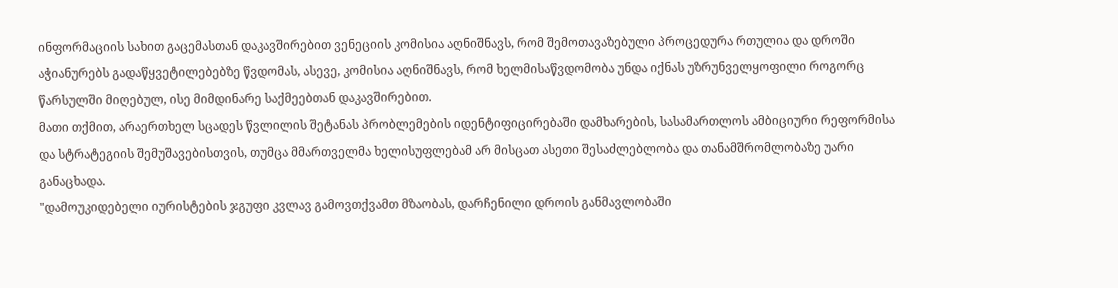ინფორმაციის სახით გაცემასთან დაკავშირებით ვენეციის კომისია აღნიშნავს, რომ შემოთავაზებული პროცედურა რთულია და დროში აჭიანურებს გადაწყვეტილებებზე წვდომას, ასევე, კომისია აღნიშნავს, რომ ხელმისაწვდომობა უნდა იქნას უზრუნველყოფილი როგორც წარსულში მიღებულ, ისე მიმდინარე საქმეებთან დაკავშირებით.
მათი თქმით, არაერთხელ სცადეს წვლილის შეტანას პრობლემების იდენტიფიცირებაში დამხარების, სასამართლოს ამბიციური რეფორმისა და სტრატეგიის შემუშავებისთვის, თუმცა მმართველმა ხელისუფლებამ არ მისცათ ასეთი შესაძლებლობა და თანამშრომლობაზე უარი განაცხადა.
"დამოუკიდებელი იურისტების ჯგუფი კვლავ გამოვთქვამთ მზაობას, დარჩენილი დროის განმავლობაში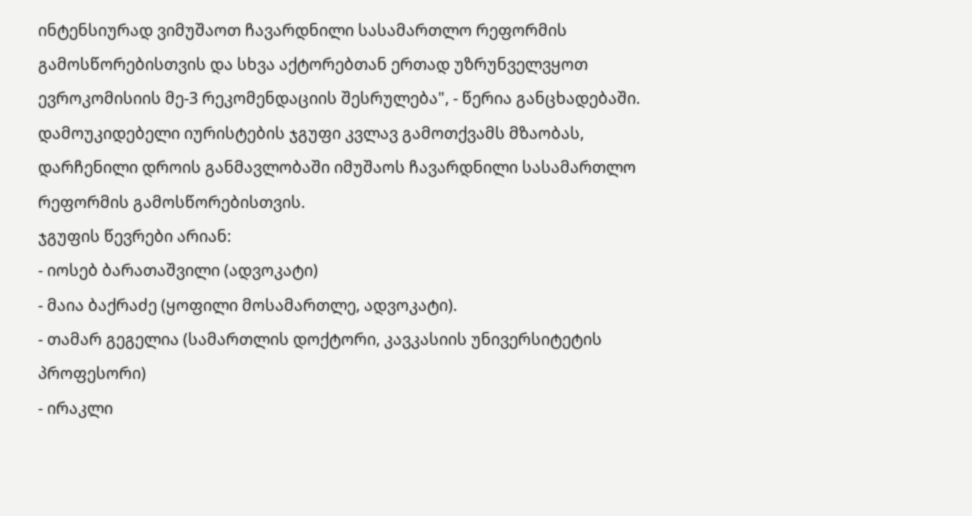ინტენსიურად ვიმუშაოთ ჩავარდნილი სასამართლო რეფორმის გამოსწორებისთვის და სხვა აქტორებთან ერთად უზრუნველვყოთ ევროკომისიის მე-3 რეკომენდაციის შესრულება", - წერია განცხადებაში.
დამოუკიდებელი იურისტების ჯგუფი კვლავ გამოთქვამს მზაობას, დარჩენილი დროის განმავლობაში იმუშაოს ჩავარდნილი სასამართლო რეფორმის გამოსწორებისთვის.
ჯგუფის წევრები არიან:
- იოსებ ბარათაშვილი (ადვოკატი)
- მაია ბაქრაძე (ყოფილი მოსამართლე, ადვოკატი).
- თამარ გეგელია (სამართლის დოქტორი, კავკასიის უნივერსიტეტის პროფესორი)
- ირაკლი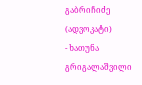გაბრიჩიძე (ადვოკატი)
- ხათუნა გრიგალაშვილი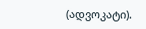(ადვოკატი).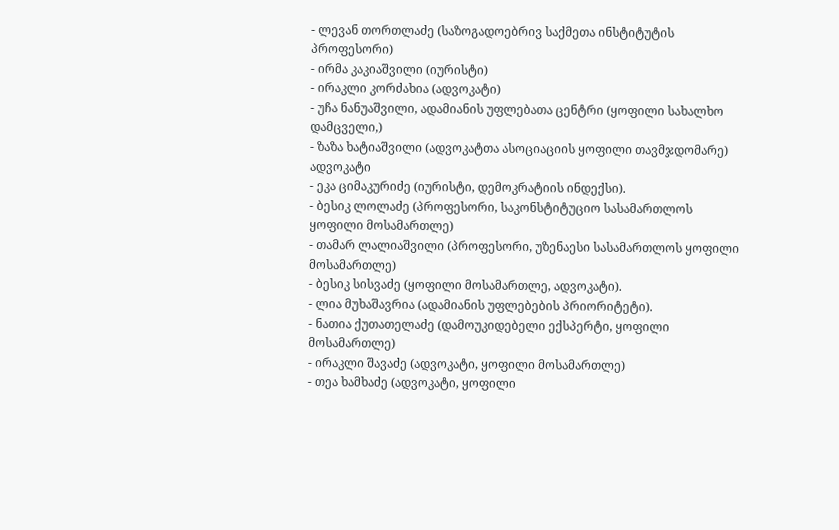- ლევან თორთლაძე (საზოგადოებრივ საქმეთა ინსტიტუტის პროფესორი)
- ირმა კაკიაშვილი (იურისტი)
- ირაკლი კორძახია (ადვოკატი)
- უჩა ნანუაშვილი, ადამიანის უფლებათა ცენტრი (ყოფილი სახალხო დამცველი,)
- ზაზა ხატიაშვილი (ადვოკატთა ასოციაციის ყოფილი თავმჯდომარე) ადვოკატი
- ეკა ციმაკურიძე (იურისტი, დემოკრატიის ინდექსი).
- ბესიკ ლოლაძე (პროფესორი, საკონსტიტუციო სასამართლოს ყოფილი მოსამართლე)
- თამარ ლალიაშვილი (პროფესორი, უზენაესი სასამართლოს ყოფილი მოსამართლე)
- ბესიკ სისვაძე (ყოფილი მოსამართლე, ადვოკატი).
- ლია მუხაშავრია (ადამიანის უფლებების პრიორიტეტი).
- ნათია ქუთათელაძე (დამოუკიდებელი ექსპერტი, ყოფილი მოსამართლე)
- ირაკლი შავაძე (ადვოკატი, ყოფილი მოსამართლე)
- თეა ხამხაძე (ადვოკატი, ყოფილი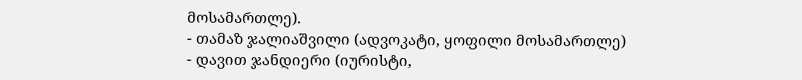მოსამართლე).
- თამაზ ჯალიაშვილი (ადვოკატი, ყოფილი მოსამართლე)
- დავით ჯანდიერი (იურისტი,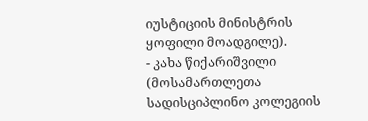იუსტიციის მინისტრის ყოფილი მოადგილე).
- კახა წიქარიშვილი (მოსამართლეთა სადისციპლინო კოლეგიის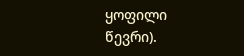ყოფილი წევრი).